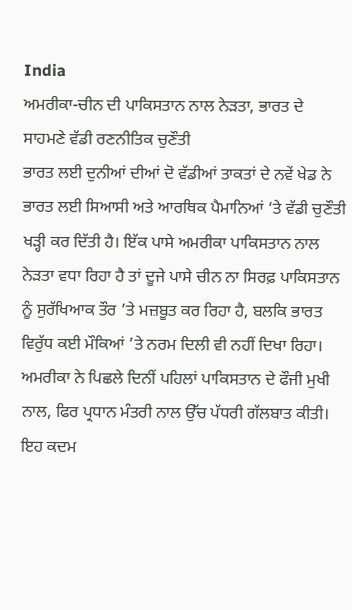India
ਅਮਰੀਕਾ-ਚੀਨ ਦੀ ਪਾਕਿਸਤਾਨ ਨਾਲ ਨੇੜਤਾ, ਭਾਰਤ ਦੇ ਸਾਹਮਣੇ ਵੱਡੀ ਰਣਨੀਤਿਕ ਚੁਣੌਤੀ
ਭਾਰਤ ਲਈ ਦੁਨੀਆਂ ਦੀਆਂ ਦੋ ਵੱਡੀਆਂ ਤਾਕਤਾਂ ਦੇ ਨਵੇਂ ਖੇਡ ਨੇ ਭਾਰਤ ਲਈ ਸਿਆਸੀ ਅਤੇ ਆਰਥਿਕ ਪੈਮਾਨਿਆਂ ‘ਤੇ ਵੱਡੀ ਚੁਣੌਤੀ ਖੜ੍ਹੀ ਕਰ ਦਿੱਤੀ ਹੈ। ਇੱਕ ਪਾਸੇ ਅਮਰੀਕਾ ਪਾਕਿਸਤਾਨ ਨਾਲ ਨੇੜਤਾ ਵਧਾ ਰਿਹਾ ਹੈ ਤਾਂ ਦੂਜੇ ਪਾਸੇ ਚੀਨ ਨਾ ਸਿਰਫ਼ ਪਾਕਿਸਤਾਨ ਨੂੰ ਸੁਰੱਖਿਆਕ ਤੌਰ ’ਤੇ ਮਜ਼ਬੂਤ ਕਰ ਰਿਹਾ ਹੈ, ਬਲਕਿ ਭਾਰਤ ਵਿਰੁੱਧ ਕਈ ਮੌਕਿਆਂ ’ਤੇ ਨਰਮ ਦਿਲੀ ਵੀ ਨਹੀਂ ਦਿਖਾ ਰਿਹਾ।
ਅਮਰੀਕਾ ਨੇ ਪਿਛਲੇ ਦਿਨੀਂ ਪਹਿਲਾਂ ਪਾਕਿਸਤਾਨ ਦੇ ਫੌਜੀ ਮੁਖੀ ਨਾਲ, ਫਿਰ ਪ੍ਰਧਾਨ ਮੰਤਰੀ ਨਾਲ ਉੱਚ ਪੱਧਰੀ ਗੱਲਬਾਤ ਕੀਤੀ। ਇਹ ਕਦਮ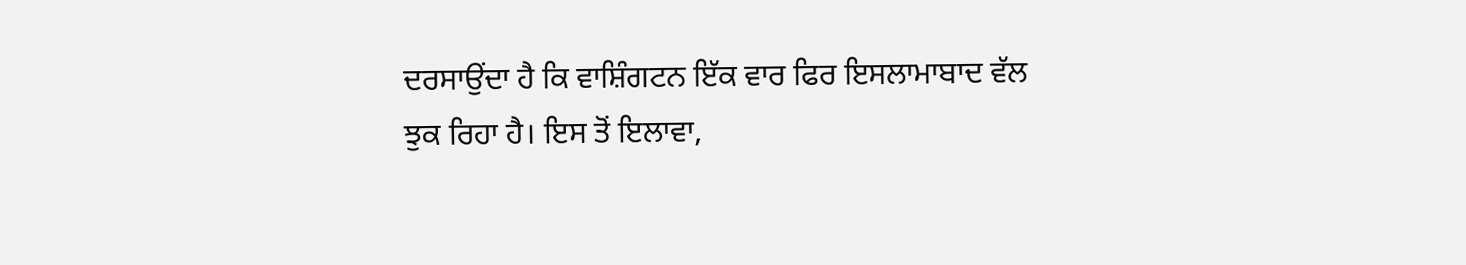ਦਰਸਾਉਂਦਾ ਹੈ ਕਿ ਵਾਸ਼ਿੰਗਟਨ ਇੱਕ ਵਾਰ ਫਿਰ ਇਸਲਾਮਾਬਾਦ ਵੱਲ ਝੁਕ ਰਿਹਾ ਹੈ। ਇਸ ਤੋਂ ਇਲਾਵਾ,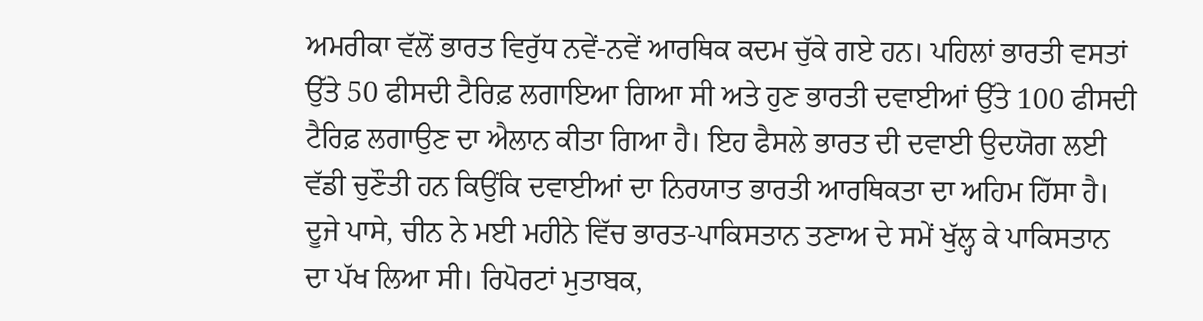ਅਮਰੀਕਾ ਵੱਲੋਂ ਭਾਰਤ ਵਿਰੁੱਧ ਨਵੇਂ-ਨਵੇਂ ਆਰਥਿਕ ਕਦਮ ਚੁੱਕੇ ਗਏ ਹਨ। ਪਹਿਲਾਂ ਭਾਰਤੀ ਵਸਤਾਂ ਉੱਤੇ 50 ਫੀਸਦੀ ਟੈਰਿਫ਼ ਲਗਾਇਆ ਗਿਆ ਸੀ ਅਤੇ ਹੁਣ ਭਾਰਤੀ ਦਵਾਈਆਂ ਉੱਤੇ 100 ਫੀਸਦੀ ਟੈਰਿਫ਼ ਲਗਾਉਣ ਦਾ ਐਲਾਨ ਕੀਤਾ ਗਿਆ ਹੈ। ਇਹ ਫੈਸਲੇ ਭਾਰਤ ਦੀ ਦਵਾਈ ਉਦਯੋਗ ਲਈ ਵੱਡੀ ਚੁਣੌਤੀ ਹਨ ਕਿਉਂਕਿ ਦਵਾਈਆਂ ਦਾ ਨਿਰਯਾਤ ਭਾਰਤੀ ਆਰਥਿਕਤਾ ਦਾ ਅਹਿਮ ਹਿੱਸਾ ਹੈ।
ਦੂਜੇ ਪਾਸੇ, ਚੀਨ ਨੇ ਮਈ ਮਹੀਨੇ ਵਿੱਚ ਭਾਰਤ-ਪਾਕਿਸਤਾਨ ਤਣਾਅ ਦੇ ਸਮੇਂ ਖੁੱਲ੍ਹ ਕੇ ਪਾਕਿਸਤਾਨ ਦਾ ਪੱਖ ਲਿਆ ਸੀ। ਰਿਪੋਰਟਾਂ ਮੁਤਾਬਕ,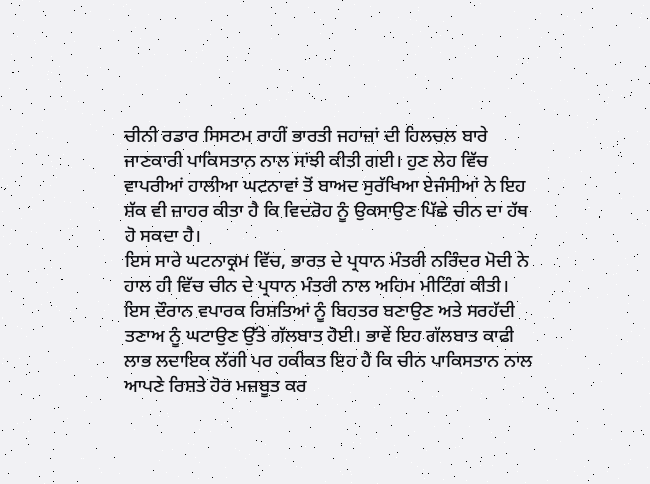ਚੀਨੀ ਰਡਾਰ ਸਿਸਟਮ ਰਾਹੀਂ ਭਾਰਤੀ ਜਹਾਜ਼ਾਂ ਦੀ ਹਿਲਚਲ ਬਾਰੇ ਜਾਣਕਾਰੀ ਪਾਕਿਸਤਾਨ ਨਾਲ ਸਾਂਝੀ ਕੀਤੀ ਗਈ। ਹੁਣ ਲੇਹ ਵਿੱਚ ਵਾਪਰੀਆਂ ਹਾਲੀਆ ਘਟਨਾਵਾਂ ਤੋਂ ਬਾਅਦ ਸੁਰੱਖਿਆ ਏਜੰਸੀਆਂ ਨੇ ਇਹ ਸ਼ੱਕ ਵੀ ਜ਼ਾਹਰ ਕੀਤਾ ਹੈ ਕਿ ਵਿਦਰੋਹ ਨੂੰ ਉਕਸਾਉਣ ਪਿੱਛੇ ਚੀਨ ਦਾ ਹੱਥ ਹੋ ਸਕਦਾ ਹੈ।
ਇਸ ਸਾਰੇ ਘਟਨਾਕ੍ਰਮ ਵਿੱਚ, ਭਾਰਤ ਦੇ ਪ੍ਰਧਾਨ ਮੰਤਰੀ ਨਰਿੰਦਰ ਮੋਦੀ ਨੇ ਹਾਲ ਹੀ ਵਿੱਚ ਚੀਨ ਦੇ ਪ੍ਰਧਾਨ ਮੰਤਰੀ ਨਾਲ ਅਹਿਮ ਮੀਟਿੰਗ ਕੀਤੀ। ਇਸ ਦੌਰਾਨ ਵਪਾਰਕ ਰਿਸ਼ਤਿਆਂ ਨੂੰ ਬਿਹਤਰ ਬਣਾਉਣ ਅਤੇ ਸਰਹੱਦੀ ਤਣਾਅ ਨੂੰ ਘਟਾਉਣ ਉੱਤੇ ਗੱਲਬਾਤ ਹੋਈ। ਭਾਵੇਂ ਇਹ ਗੱਲਬਾਤ ਕਾਫੀ ਲਾਭ ਲਦਾਇਕ ਲੱਗੀ ਪਰ ਹਕੀਕਤ ਇਹ ਹੈ ਕਿ ਚੀਨ ਪਾਕਿਸਤਾਨ ਨਾਲ ਆਪਣੇ ਰਿਸ਼ਤੇ ਹੋਰ ਮਜ਼ਬੂਤ ਕਰ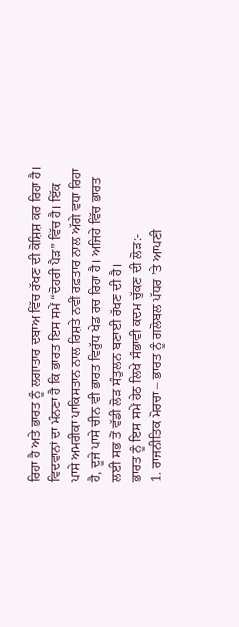ਰਿਹਾ ਹੈ ਅਤੇ ਭਾਰਤ ਨੂੰ ਲਗਾਤਾਰ ਦਬਾਅ ਵਿੱਚ ਰੱਖਣ ਦੀ ਕੋਸ਼ਿਸ਼ ਕਰ ਰਿਹਾ ਹੈ।
ਵਿਦਵਾਨਾਂ ਦਾ ਮੰਨਣਾ ਹੈ ਕਿ ਭਾਰਤ ਇਸ ਸਮੇਂ “ਦੋਹਰੀ ਪੈੜ” ਵਿੱਚ ਹੈ। ਇੱਕ ਪਾਸੇ ਅਮਰੀਕਾ ਪਾਕਿਸਤਾਨ ਨਾਲ ਰਿਸ਼ਤੇ ਨਵੀਂ ਰਫ਼ਤਾਰ ਨਾਲ ਅੱਗੇ ਵਧਾ ਰਿਹਾ ਹੈ, ਦੂਜੇ ਪਾਸੇ ਚੀਨ ਵੀ ਭਾਰਤ ਵਿਰੁੱਧ ਖੇਡ ਰਚ ਰਿਹਾ ਹੈ। ਅਜਿਹੇ ਵਿੱਚ ਭਾਰਤ ਲਈ ਸਭ ਤੋਂ ਵੱਡੀ ਲੋੜ ਸੰਤੁਲਨ ਬਣਾਈ ਰੱਖਣ ਦੀ ਹੈ।
ਭਾਰਤ ਨੂੰ ਇਸ ਸਮੇਂ ਹੇਠ ਲਿਖੇ ਸੰਭਾਵੀ ਕਦਮ ਚੁੱਕਣ ਦੀ ਲੋੜ:-
1. ਰਾਜਨੀਤਿਕ ਮੋਰਚਾ – ਭਾਰਤ ਨੂੰ ਗਲੋਬਲ ਪੱਧਰ ’ਤੇ ਆਪਣੀ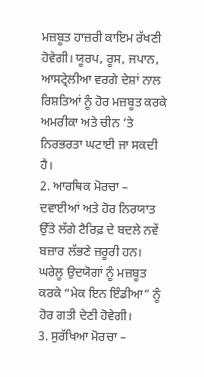ਮਜ਼ਬੂਤ ਹਾਜ਼ਰੀ ਕਾਇਮ ਰੱਖਣੀ ਹੋਵੇਗੀ। ਯੂਰਪ, ਰੂਸ, ਜਪਾਨ, ਆਸਟ੍ਰੇਲੀਆ ਵਰਗੇ ਦੇਸ਼ਾਂ ਨਾਲ ਰਿਸ਼ਤਿਆਂ ਨੂੰ ਹੋਰ ਮਜ਼ਬੂਤ ਕਰਕੇ ਅਮਰੀਕਾ ਅਤੇ ਚੀਨ ’ਤੇ ਨਿਰਭਰਤਾ ਘਟਾਈ ਜਾ ਸਕਦੀ ਹੈ।
2. ਆਰਥਿਕ ਮੋਰਚਾ – ਦਵਾਈਆਂ ਅਤੇ ਹੋਰ ਨਿਰਯਾਤ ਉੱਤੇ ਲੱਗੇ ਟੈਰਿਫ਼ ਦੇ ਬਦਲੇ ਨਵੇਂ ਬਜ਼ਾਰ ਲੱਭਣੇ ਜ਼ਰੂਰੀ ਹਨ। ਘਰੇਲੂ ਉਦਯੋਗਾਂ ਨੂੰ ਮਜ਼ਬੂਤ ਕਰਕੇ “ਮੇਕ ਇਨ ਇੰਡੀਆ” ਨੂੰ ਹੋਰ ਗਤੀ ਦੇਣੀ ਹੋਵੇਗੀ।
3. ਸੁਰੱਖਿਆ ਮੋਰਚਾ –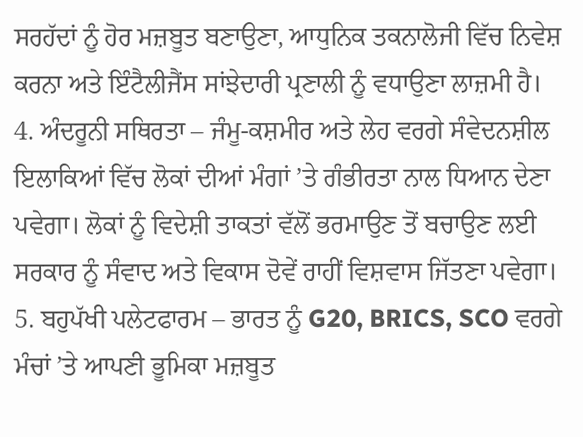ਸਰਹੱਦਾਂ ਨੂੰ ਹੋਰ ਮਜ਼ਬੂਤ ਬਣਾਉਣਾ, ਆਧੁਨਿਕ ਤਕਨਾਲੋਜੀ ਵਿੱਚ ਨਿਵੇਸ਼ ਕਰਨਾ ਅਤੇ ਇੰਟੈਲੀਜੈਂਸ ਸਾਂਝੇਦਾਰੀ ਪ੍ਰਣਾਲੀ ਨੂੰ ਵਧਾਉਣਾ ਲਾਜ਼ਮੀ ਹੈ।
4. ਅੰਦਰੂਨੀ ਸਥਿਰਤਾ – ਜੰਮੂ-ਕਸ਼ਮੀਰ ਅਤੇ ਲੇਹ ਵਰਗੇ ਸੰਵੇਦਨਸ਼ੀਲ ਇਲਾਕਿਆਂ ਵਿੱਚ ਲੋਕਾਂ ਦੀਆਂ ਮੰਗਾਂ ’ਤੇ ਗੰਭੀਰਤਾ ਨਾਲ ਧਿਆਨ ਦੇਣਾ ਪਵੇਗਾ। ਲੋਕਾਂ ਨੂੰ ਵਿਦੇਸ਼ੀ ਤਾਕਤਾਂ ਵੱਲੋਂ ਭਰਮਾਉਣ ਤੋਂ ਬਚਾਉਣ ਲਈ ਸਰਕਾਰ ਨੂੰ ਸੰਵਾਦ ਅਤੇ ਵਿਕਾਸ ਦੋਵੇਂ ਰਾਹੀਂ ਵਿਸ਼ਵਾਸ ਜਿੱਤਣਾ ਪਵੇਗਾ।
5. ਬਹੁਪੱਖੀ ਪਲੇਟਫਾਰਮ – ਭਾਰਤ ਨੂੰ G20, BRICS, SCO ਵਰਗੇ ਮੰਚਾਂ ’ਤੇ ਆਪਣੀ ਭੂਮਿਕਾ ਮਜ਼ਬੂਤ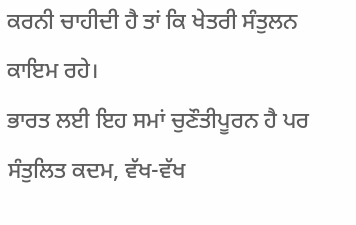ਕਰਨੀ ਚਾਹੀਦੀ ਹੈ ਤਾਂ ਕਿ ਖੇਤਰੀ ਸੰਤੁਲਨ ਕਾਇਮ ਰਹੇ।
ਭਾਰਤ ਲਈ ਇਹ ਸਮਾਂ ਚੁਣੌਤੀਪੂਰਨ ਹੈ ਪਰ ਸੰਤੁਲਿਤ ਕਦਮ, ਵੱਖ-ਵੱਖ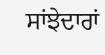ਸਾਂਝੇਦਾਰਾਂ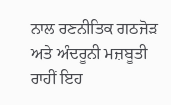ਨਾਲ ਰਣਨੀਤਿਕ ਗਠਜੋੜ ਅਤੇ ਅੰਦਰੂਨੀ ਮਜ਼ਬੂਤੀ ਰਾਹੀਂ ਇਹ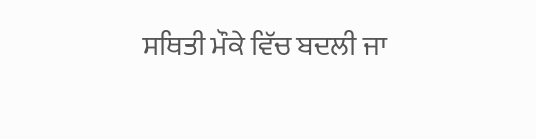ਸਥਿਤੀ ਮੌਕੇ ਵਿੱਚ ਬਦਲੀ ਜਾ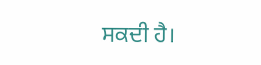ਸਕਦੀ ਹੈ।